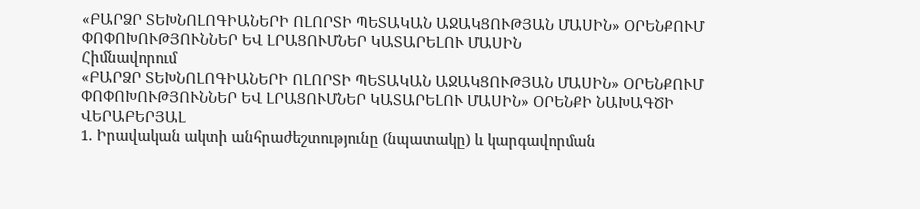«ԲԱՐՁՐ ՏԵԽՆՈԼՈԳԻԱՆԵՐԻ ՈԼՈՐՏԻ ՊԵՏԱԿԱՆ ԱՋԱԿՑՈՒԹՅԱՆ ՄԱՍԻՆ» ՕՐԵՆՔՈՒՄ ՓՈՓՈԽՈՒԹՅՈՒՆՆԵՐ ԵՎ ԼՐԱՑՈՒՄՆԵՐ ԿԱՏԱՐԵԼՈՒ ՄԱՍԻՆ
Հիմնավորում
«ԲԱՐՁՐ ՏԵԽՆՈԼՈԳԻԱՆԵՐԻ ՈԼՈՐՏԻ ՊԵՏԱԿԱՆ ԱՋԱԿՑՈՒԹՅԱՆ ՄԱՍԻՆ» ՕՐԵՆՔՈՒՄ ՓՈՓՈԽՈՒԹՅՈՒՆՆԵՐ ԵՎ ԼՐԱՑՈՒՄՆԵՐ ԿԱՏԱՐԵԼՈՒ ՄԱՍԻՆ» ՕՐԵՆՔԻ ՆԱԽԱԳԾԻ ՎԵՐԱԲԵՐՅԱԼ
1. Իրավական ակտի անհրաժեշտությունը (նպատակը) և կարգավորման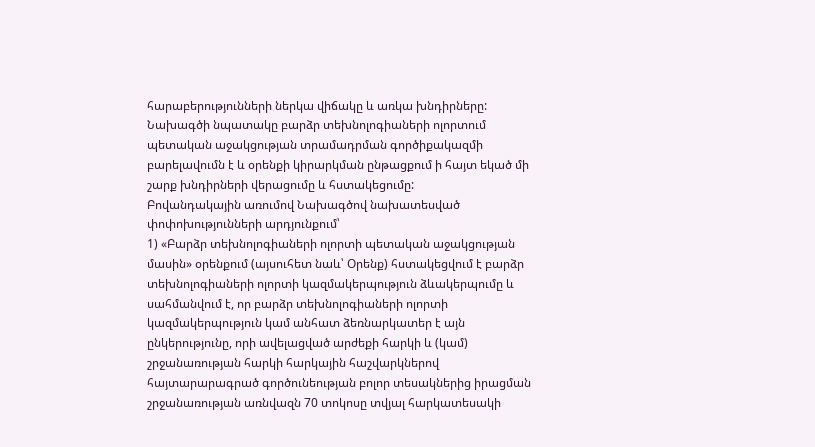հարաբերությունների ներկա վիճակը և առկա խնդիրները:
Նախագծի նպատակը բարձր տեխնոլոգիաների ոլորտում պետական աջակցության տրամադրման գործիքակազմի բարելավումն է և օրենքի կիրարկման ընթացքում ի հայտ եկած մի շարք խնդիրների վերացումը և հստակեցումը:
Բովանդակային առումով Նախագծով նախատեսված փոփոխությունների արդյունքում՝
1) «Բարձր տեխնոլոգիաների ոլորտի պետական աջակցության մասին» օրենքում (այսուհետ նաև՝ Օրենք) հստակեցվում է բարձր տեխնոլոգիաների ոլորտի կազմակերպություն ձևակերպումը և սահմանվում է, որ բարձր տեխնոլոգիաների ոլորտի կազմակերպություն կամ անհատ ձեռնարկատեր է այն ընկերությունը, որի ավելացված արժեքի հարկի և (կամ) շրջանառության հարկի հարկային հաշվարկներով հայտարարագրած գործունեության բոլոր տեսակներից իրացման շրջանառության առնվազն 70 տոկոսը տվյալ հարկատեսակի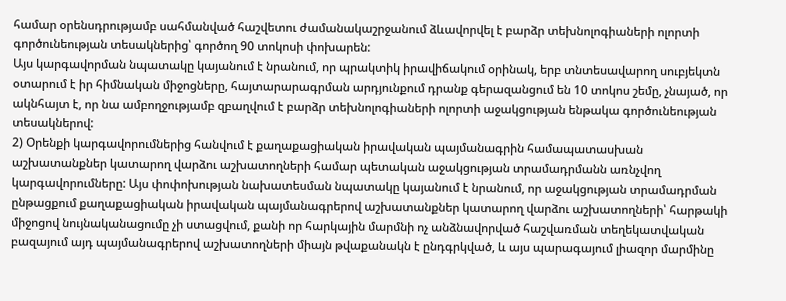համար օրենսդրությամբ սահմանված հաշվետու ժամանակաշրջանում ձևավորվել է բարձր տեխնոլոգիաների ոլորտի գործունեության տեսակներից՝ գործող 90 տոկոսի փոխարեն:
Այս կարգավորման նպատակը կայանում է նրանում, որ պրակտիկ իրավիճակում օրինակ, երբ տնտեսավարող սուբյեկտն օտարում է իր հիմնական միջոցները, հայտարարագրման արդյունքում դրանք գերազանցում են 10 տոկոս շեմը, չնայած, որ ակնհայտ է, որ նա ամբողջությամբ զբաղվում է բարձր տեխնոլոգիաների ոլորտի աջակցության ենթակա գործունեության տեսակներով:
2) Օրենքի կարգավորումներից հանվում է քաղաքացիական իրավական պայմանագրին համապատասխան աշխատանքներ կատարող վարձու աշխատողների համար պետական աջակցության տրամադրմանն առնչվող կարգավորումները: Այս փոփոխության նախատեսման նպատակը կայանում է նրանում, որ աջակցության տրամադրման ընթացքում քաղաքացիական իրավական պայմանագրերով աշխատանքներ կատարող վարձու աշխատողների՝ հարթակի միջոցով նույնականացումը չի ստացվում, քանի որ հարկային մարմնի ոչ անձնավորված հաշվառման տեղեկատվական բազայում այդ պայմանագրերով աշխատողների միայն թվաքանակն է ընդգրկված, և այս պարագայում լիազոր մարմինը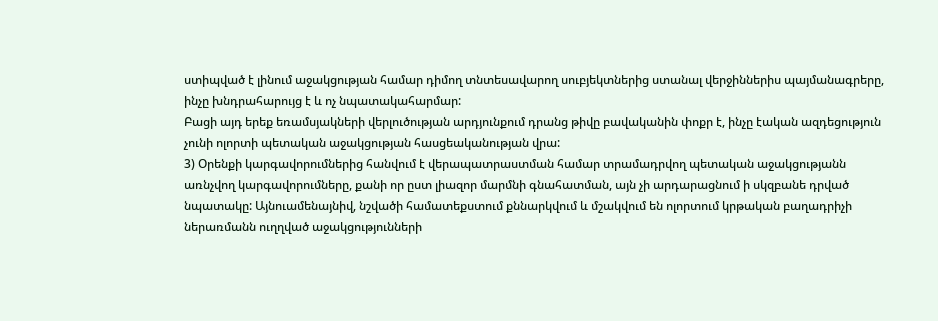ստիպված է լինում աջակցության համար դիմող տնտեսավարող սուբյեկտներից ստանալ վերջիններիս պայմանագրերը, ինչը խնդրահարույց է և ոչ նպատակահարմար:
Բացի այդ երեք եռամսյակների վերլուծության արդյունքում դրանց թիվը բավականին փոքր է, ինչը էական ազդեցություն չունի ոլորտի պետական աջակցության հասցեականության վրա:
3) Օրենքի կարգավորումներից հանվում է վերապատրաստման համար տրամադրվող պետական աջակցությանն առնչվող կարգավորումները, քանի որ ըստ լիազոր մարմնի գնահատման, այն չի արդարացնում ի սկզբանե դրված նպատակը: Այնուամենայնիվ, նշվածի համատեքստում քննարկվում և մշակվում են ոլորտում կրթական բաղադրիչի ներառմանն ուղղված աջակցությունների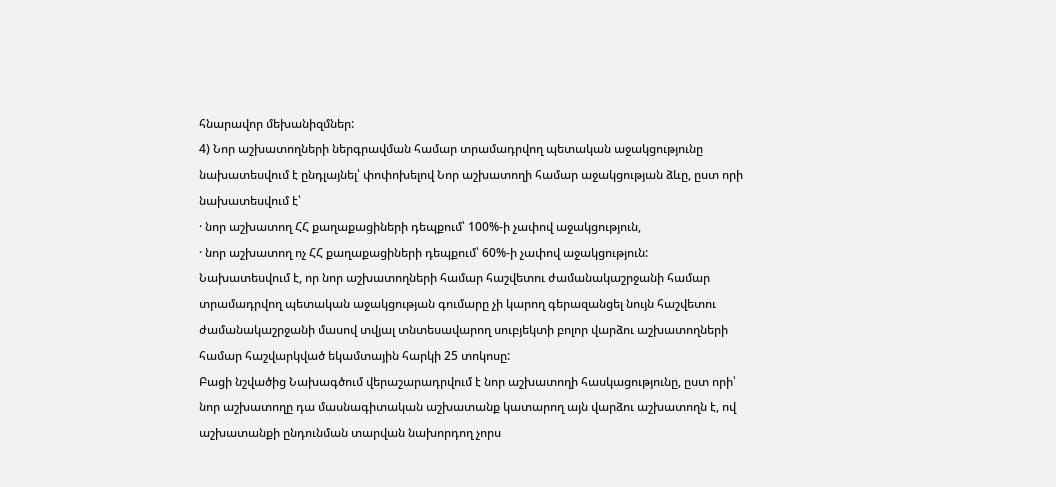հնարավոր մեխանիզմներ:
4) Նոր աշխատողների ներգրավման համար տրամադրվող պետական աջակցությունը նախատեսվում է ընդլայնել՝ փոփոխելով Նոր աշխատողի համար աջակցության ձևը, ըստ որի նախատեսվում է՝
· նոր աշխատող ՀՀ քաղաքացիների դեպքում՝ 100%-ի չափով աջակցություն,
· նոր աշխատող ոչ ՀՀ քաղաքացիների դեպքում՝ 60%-ի չափով աջակցություն:
Նախատեսվում է, որ նոր աշխատողների համար հաշվետու ժամանակաշրջանի համար տրամադրվող պետական աջակցության գումարը չի կարող գերազանցել նույն հաշվետու ժամանակաշրջանի մասով տվյալ տնտեսավարող սուբյեկտի բոլոր վարձու աշխատողների համար հաշվարկված եկամտային հարկի 25 տոկոսը:
Բացի նշվածից Նախագծում վերաշարադրվում է նոր աշխատողի հասկացությունը, ըստ որի՝ նոր աշխատողը դա մասնագիտական աշխատանք կատարող այն վարձու աշխատողն է, ով աշխատանքի ընդունման տարվան նախորդող չորս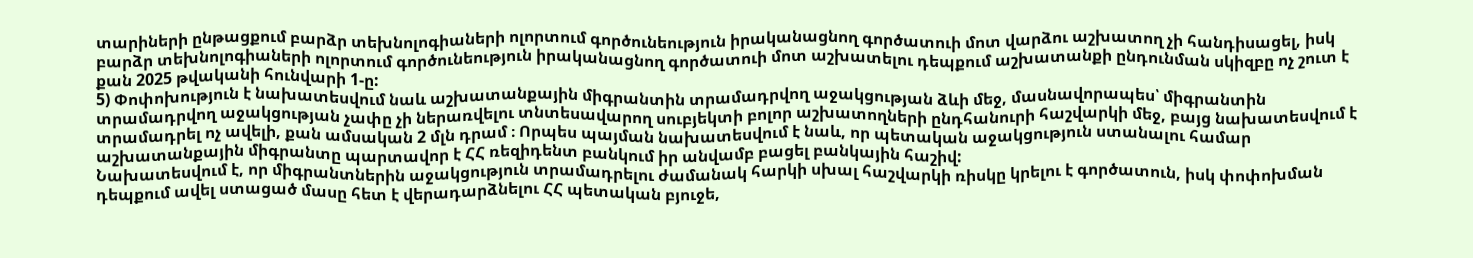տարիների ընթացքում բարձր տեխնոլոգիաների ոլորտում գործունեություն իրականացնող գործատուի մոտ վարձու աշխատող չի հանդիսացել, իսկ բարձր տեխնոլոգիաների ոլորտում գործունեություն իրականացնող գործատուի մոտ աշխատելու դեպքում աշխատանքի ընդունման սկիզբը ոչ շուտ է քան 2025 թվականի հունվարի 1-ը:
5) Փոփոխություն է նախատեսվում նաև աշխատանքային միգրանտին տրամադրվող աջակցության ձևի մեջ, մասնավորապես՝ միգրանտին տրամադրվող աջակցության չափը չի ներառվելու տնտեսավարող սուբյեկտի բոլոր աշխատողների ընդհանուրի հաշվարկի մեջ, բայց նախատեսվում է տրամադրել ոչ ավելի, քան ամսական 2 մլն դրամ ։ Որպես պայման նախատեսվում է նաև, որ պետական աջակցություն ստանալու համար աշխատանքային միգրանտը պարտավոր է ՀՀ ռեզիդենտ բանկում իր անվամբ բացել բանկային հաշիվ:
Նախատեսվում է, որ միգրանտներին աջակցություն տրամադրելու ժամանակ հարկի սխալ հաշվարկի ռիսկը կրելու է գործատուն, իսկ փոփոխման դեպքում ավել ստացած մասը հետ է վերադարձնելու ՀՀ պետական բյուջե,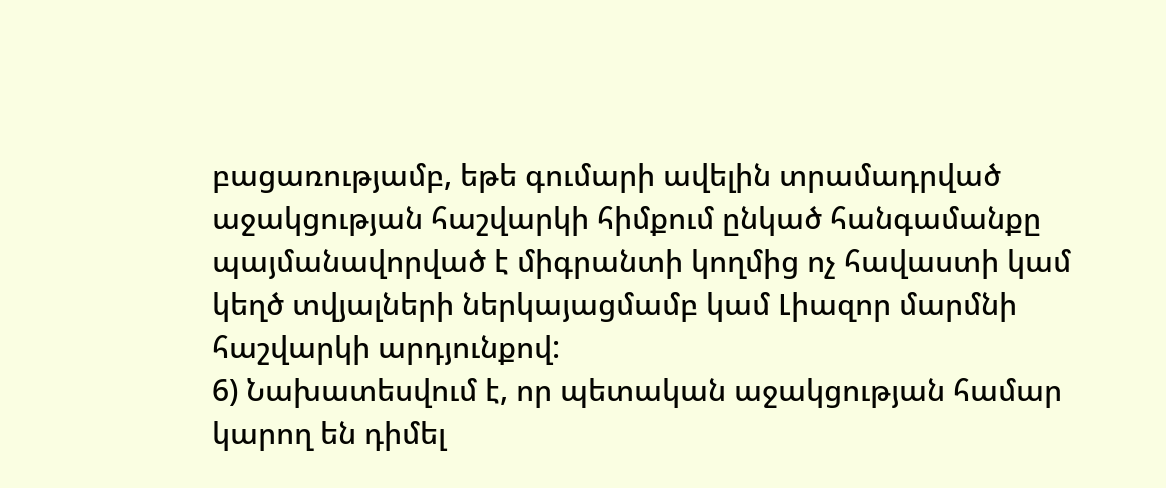բացառությամբ, եթե գումարի ավելին տրամադրված աջակցության հաշվարկի հիմքում ընկած հանգամանքը պայմանավորված է միգրանտի կողմից ոչ հավաստի կամ կեղծ տվյալների ներկայացմամբ կամ Լիազոր մարմնի հաշվարկի արդյունքով:
6) Նախատեսվում է, որ պետական աջակցության համար կարող են դիմել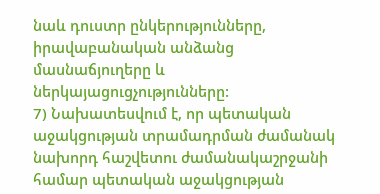նաև դուստր ընկերությունները, իրավաբանական անձանց մասնաճյուղերը և ներկայացուցչությունները:
7) Նախատեսվում է, որ պետական աջակցության տրամադրման ժամանակ նախորդ հաշվետու ժամանակաշրջանի համար պետական աջակցության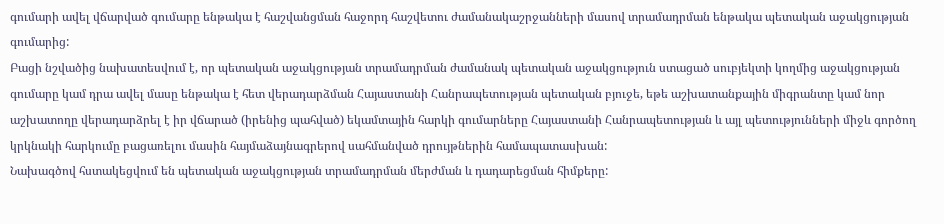գումարի ավել վճարված գումարը ենթակա է հաշվանցման հաջորդ հաշվետու ժամանակաշրջանների մասով տրամադրման ենթակա պետական աջակցության գումարից:
Բացի նշվածից նախատեսվում է, որ պետական աջակցության տրամադրման ժամանակ պետական աջակցություն ստացած սուբյեկտի կողմից աջակցության գումարը կամ դրա ավել մասը ենթակա է հետ վերադարձման Հայաստանի Հանրապետության պետական բյուջե, եթե աշխատանքային միգրանտը կամ նոր աշխատողը վերադարձրել է իր վճարած (իրենից պահված) եկամտային հարկի գումարները Հայաստանի Հանրապետության և այլ պետությունների միջև գործող կրկնակի հարկումը բացառելու մասին հայմաձայնագրերով սահմանված դրույթներին համապատասխան:
Նախագծով հստակեցվում են պետական աջակցության տրամադրման մերժման և դադարեցման հիմքերը: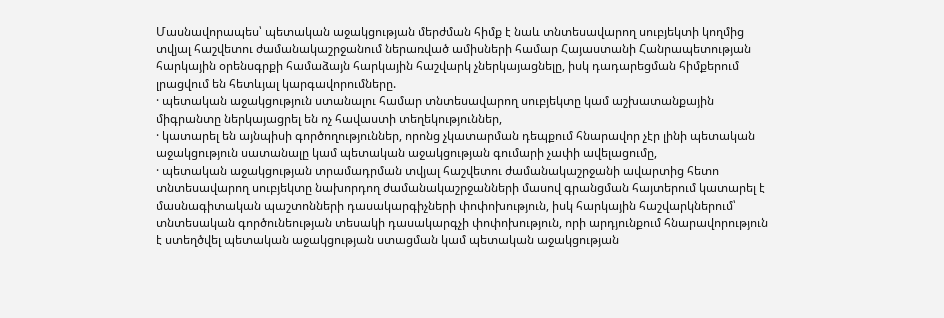Մասնավորապես՝ պետական աջակցության մերժման հիմք է նաև տնտեսավարող սուբյեկտի կողմից տվյալ հաշվետու ժամանակաշրջանում ներառված ամիսների համար Հայաստանի Հանրապետության հարկային օրենսգրքի համաձայն հարկային հաշվարկ չներկայացնելը, իսկ դադարեցման հիմքերում լրացվում են հետևյալ կարգավորումները.
· պետական աջակցություն ստանալու համար տնտեսավարող սուբյեկտը կամ աշխատանքային միգրանտը ներկայացրել են ոչ հավաստի տեղեկություններ,
· կատարել են այնպիսի գործողություններ, որոնց չկատարման դեպքում հնարավոր չէր լինի պետական աջակցություն սատանալը կամ պետական աջակցության գումարի չափի ավելացումը,
· պետական աջակցության տրամադրման տվյալ հաշվետու ժամանակաշրջանի ավարտից հետո տնտեսավարող սուբյեկտը նախորդող ժամանակաշրջանների մասով գրանցման հայտերում կատարել է մասնագիտական պաշտոնների դասակարգիչների փոփոխություն, իսկ հարկային հաշվարկներում՝ տնտեսական գործունեության տեսակի դասակարգչի փոփոխություն, որի արդյունքում հնարավորություն է ստեղծվել պետական աջակցության ստացման կամ պետական աջակցության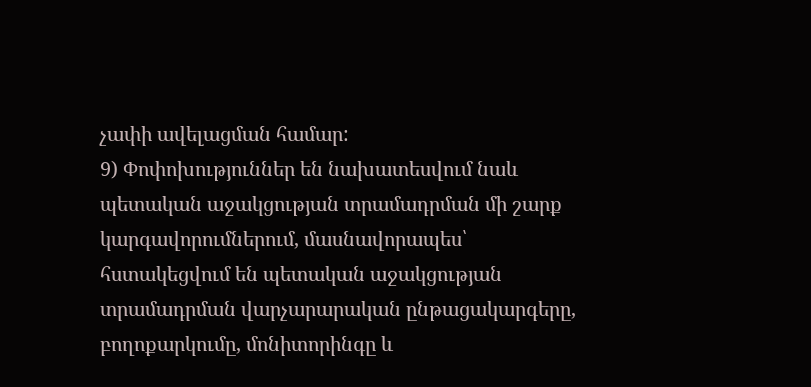չափի ավելացման համար:
9) Փոփոխություններ են նախատեսվում նաև պետական աջակցության տրամադրման մի շարք կարգավորումներում, մասնավորապես՝ հստակեցվում են պետական աջակցության տրամադրման վարչարարական ընթացակարգերը, բողոքարկումը, մոնիտորինգը և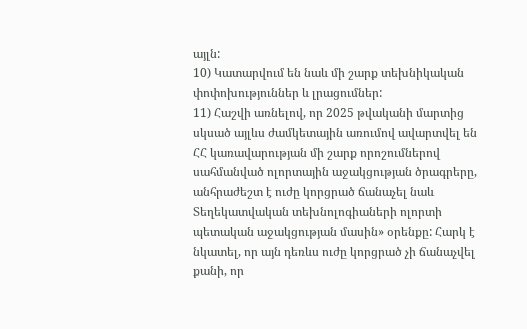այլն:
10) Կատարվում են նաև մի շարք տեխնիկական փոփոխություններ և լրացումներ:
11) Հաշվի առնելով, որ 2025 թվականի մարտից սկսած այլևս ժամկետային առումով ավարտվել են ՀՀ կառավարության մի շարք որոշումներով սահմանված ոլորտային աջակցության ծրագրերը, անհրաժեշտ է ուժը կորցրած ճանաչել նաև Տեղեկատվական տեխնոլոգիաների ոլորտի պետական աջակցության մասին» օրենքը: Հարկ է նկատել, որ այն դեռևս ուժը կորցրած չի ճանաչվել քանի, որ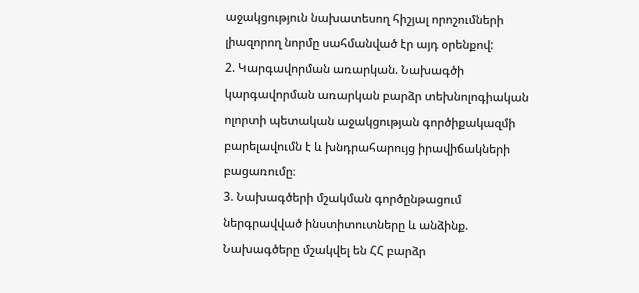աջակցություն նախատեսող հիշյալ որոշումների լիազորող նորմը սահմանված էր այդ օրենքով:
2. Կարգավորման առարկան. Նախագծի կարգավորման առարկան բարձր տեխնոլոգիական ոլորտի պետական աջակցության գործիքակազմի բարելավումն է և խնդրահարույց իրավիճակների բացառումը։
3. Նախագծերի մշակման գործընթացում ներգրավված ինստիտուտները և անձինք.
Նախագծերը մշակվել են ՀՀ բարձր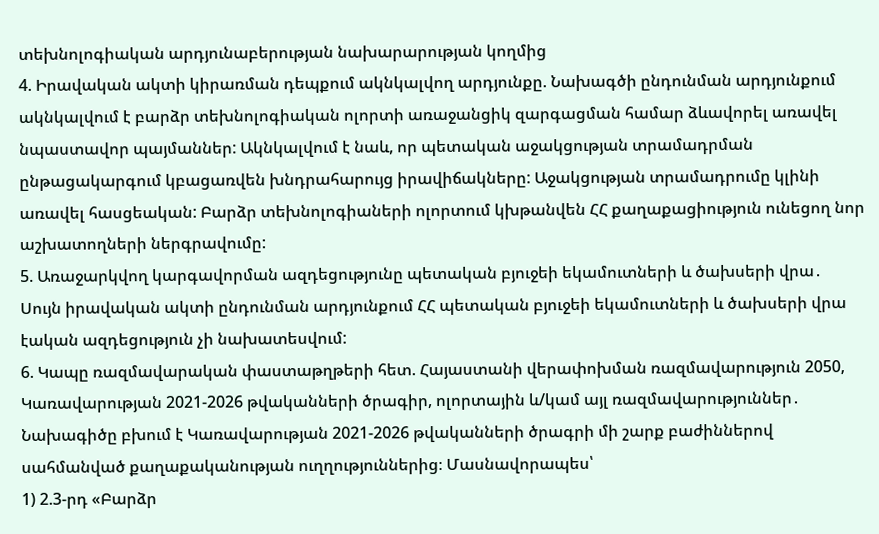տեխնոլոգիական արդյունաբերության նախարարության կողմից
4. Իրավական ակտի կիրառման դեպքում ակնկալվող արդյունքը. Նախագծի ընդունման արդյունքում ակնկալվում է բարձր տեխնոլոգիական ոլորտի առաջանցիկ զարգացման համար ձևավորել առավել նպաստավոր պայմաններ: Ակնկալվում է նաև, որ պետական աջակցության տրամադրման ընթացակարգում կբացառվեն խնդրահարույց իրավիճակները: Աջակցության տրամադրումը կլինի առավել հասցեական: Բարձր տեխնոլոգիաների ոլորտում կխթանվեն ՀՀ քաղաքացիություն ունեցող նոր աշխատողների ներգրավումը:
5. Առաջարկվող կարգավորման ազդեցությունը պետական բյուջեի եկամուտների և ծախսերի վրա․
Սույն իրավական ակտի ընդունման արդյունքում ՀՀ պետական բյուջեի եկամուտների և ծախսերի վրա էական ազդեցություն չի նախատեսվում:
6. Կապը ռազմավարական փաստաթղթերի հետ. Հայաստանի վերափոխման ռազմավարություն 2050, Կառավարության 2021-2026 թվականների ծրագիր, ոլորտային և/կամ այլ ռազմավարություններ․
Նախագիծը բխում է Կառավարության 2021-2026 թվականների ծրագրի մի շարք բաժիններով սահմանված քաղաքականության ուղղություններից։ Մասնավորապես՝
1) 2.3-րդ «Բարձր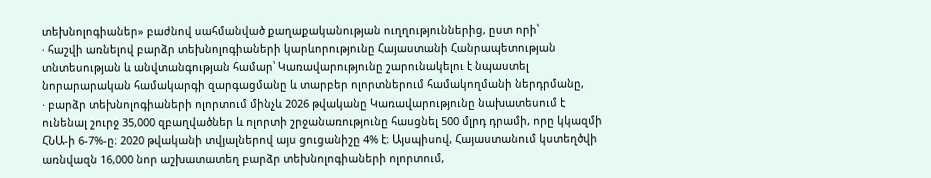տեխնոլոգիաներ» բաժնով սահմանված քաղաքականության ուղղություններից, ըստ որի՝
· հաշվի առնելով բարձր տեխնոլոգիաների կարևորությունը Հայաստանի Հանրապետության տնտեսության և անվտանգության համար՝ Կառավարությունը շարունակելու է նպաստել նորարարական համակարգի զարգացմանը և տարբեր ոլորտներում համակողմանի ներդրմանը,
· բարձր տեխնոլոգիաների ոլորտում մինչև 2026 թվականը Կառավարությունը նախատեսում է ունենալ շուրջ 35,000 զբաղվածներ և ոլորտի շրջանառությունը հասցնել 500 մլրդ դրամի, որը կկազմի ՀՆԱ-ի 6-7%-ը։ 2020 թվականի տվյալներով այս ցուցանիշը 4% է։ Այսպիսով, Հայաստանում կստեղծվի առնվազն 16,000 նոր աշխատատեղ բարձր տեխնոլոգիաների ոլորտում,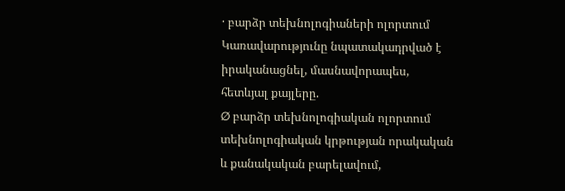· բարձր տեխնոլոգիաների ոլորտում Կառավարությունը նպատակադրված է իրականացնել, մասնավորապես, հետևյալ քայլերը.
Ø բարձր տեխնոլոգիական ոլորտում տեխնոլոգիական կրթության որակական և քանակական բարելավում,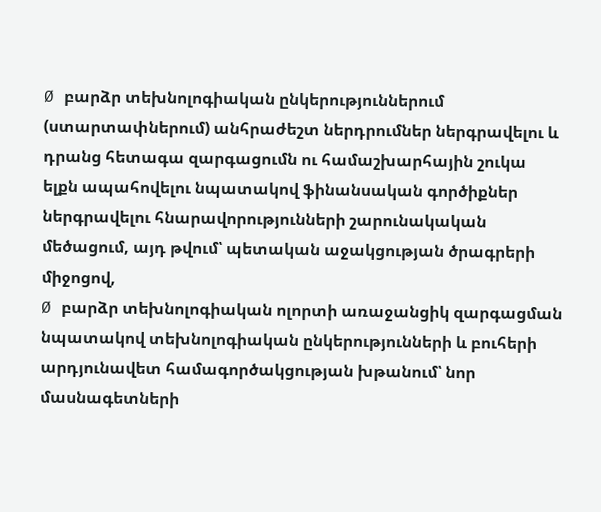Ø բարձր տեխնոլոգիական ընկերություններում (ստարտափներում) անհրաժեշտ ներդրումներ ներգրավելու և դրանց հետագա զարգացումն ու համաշխարհային շուկա ելքն ապահովելու նպատակով ֆինանսական գործիքներ ներգրավելու հնարավորությունների շարունակական մեծացում, այդ թվում՝ պետական աջակցության ծրագրերի միջոցով,
Ø բարձր տեխնոլոգիական ոլորտի առաջանցիկ զարգացման նպատակով տեխնոլոգիական ընկերությունների և բուհերի արդյունավետ համագործակցության խթանում՝ նոր մասնագետների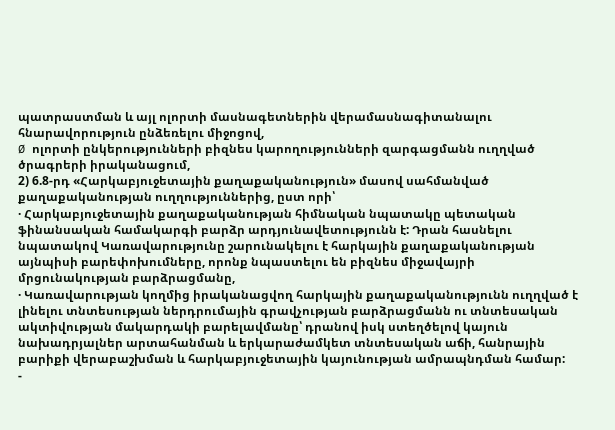պատրաստման և այլ ոլորտի մասնագետներին վերամասնագիտանալու հնարավորություն ընձեռելու միջոցով,
Ø ոլորտի ընկերությունների բիզնես կարողությունների զարգացմանն ուղղված ծրագրերի իրականացում,
2) 6.8-րդ «Հարկաբյուջետային քաղաքականություն» մասով սահմանված քաղաքականության ուղղություններից, ըստ որի՝
· Հարկաբյուջետային քաղաքականության հիմնական նպատակը պետական ֆինանսական համակարգի բարձր արդյունավետությունն է: Դրան հասնելու նպատակով Կառավարությունը շարունակելու է հարկային քաղաքականության այնպիսի բարեփոխումները, որոնք նպաստելու են բիզնես միջավայրի մրցունակության բարձրացմանը,
· Կառավարության կողմից իրականացվող հարկային քաղաքականությունն ուղղված է լինելու տնտեսության ներդրումային գրավչության բարձրացմանն ու տնտեսական ակտիվության մակարդակի բարելավմանը՝ դրանով իսկ ստեղծելով կայուն նախադրյալներ արտահանման և երկարաժամկետ տնտեսական աճի, հանրային բարիքի վերաբաշխման և հարկաբյուջետային կայունության ամրապնդման համար:
-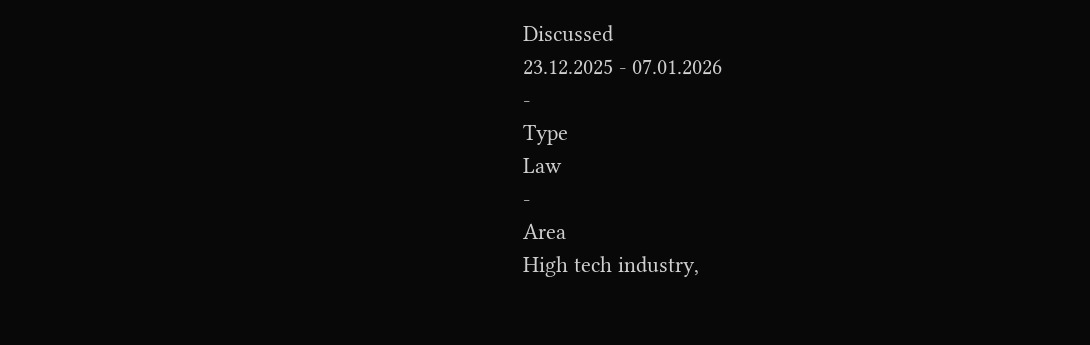Discussed
23.12.2025 - 07.01.2026
-
Type
Law
-
Area
High tech industry,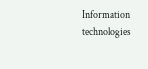Information technologies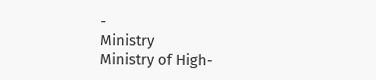-
Ministry
Ministry of High-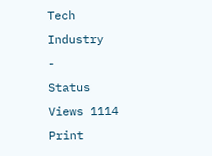Tech Industry
-
Status
Views 1114
Print